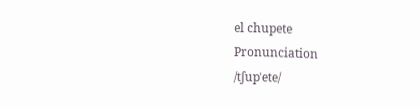el chupete
Pronunciation
/tʃupˈete/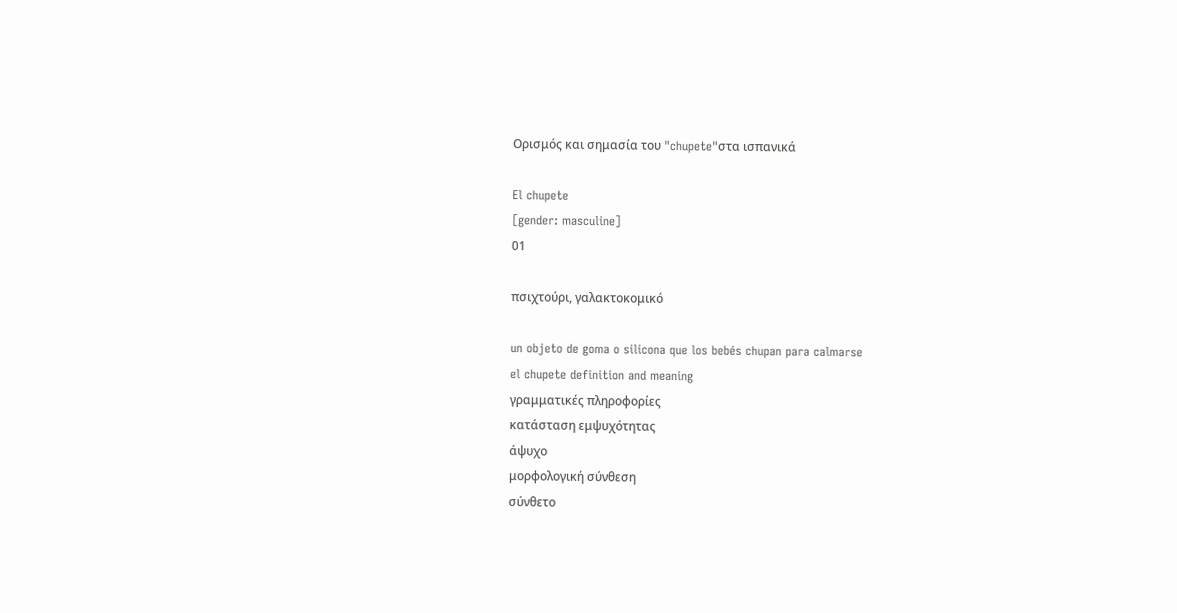Ορισμός και σημασία του "chupete"στα ισπανικά

El chupete
[gender: masculine]
01

πσιχτούρι, γαλακτοκομικό

un objeto de goma o silicona que los bebés chupan para calmarse
el chupete definition and meaning
γραμματικές πληροφορίες
κατάσταση εμψυχότητας
άψυχο
μορφολογική σύνθεση
σύνθετο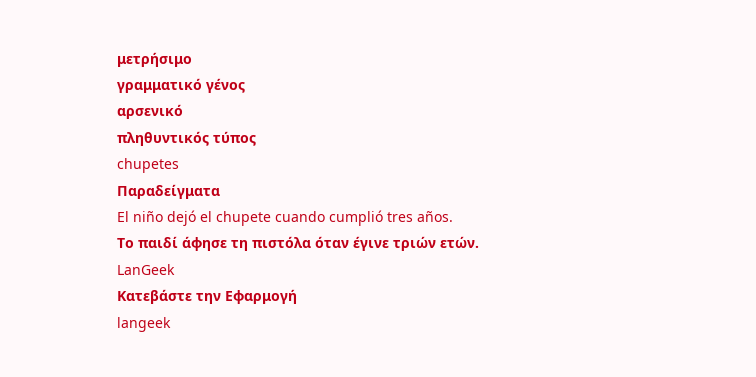μετρήσιμο
γραμματικό γένος
αρσενικό
πληθυντικός τύπος
chupetes
Παραδείγματα
El niño dejó el chupete cuando cumplió tres años.
Το παιδί άφησε τη πιστόλα όταν έγινε τριών ετών.
LanGeek
Κατεβάστε την Εφαρμογή
langeek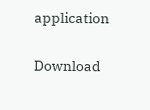application

Download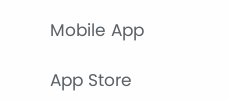Mobile App

App Store